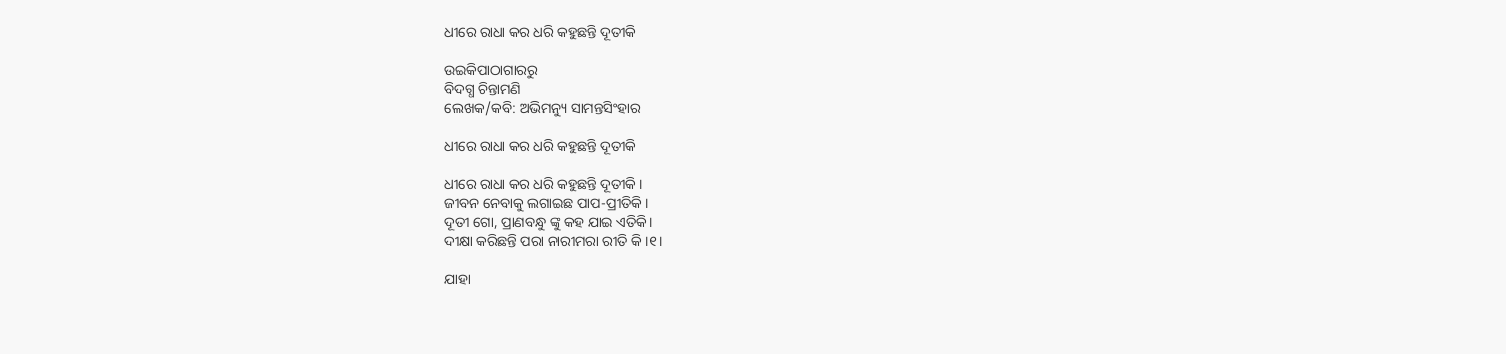ଧୀରେ ରାଧା କର ଧରି କହୁଛନ୍ତି ଦୂତୀକି

ଉଇକିପାଠାଗାର‌ରୁ
ବିଦଗ୍ଧ ଚିନ୍ତାମଣି
ଲେଖକ/କବି: ଅଭିମନ୍ୟୁ ସାମନ୍ତସିଂହାର

ଧୀରେ ରାଧା କର ଧରି କହୁଛନ୍ତି ଦୂତୀକି

ଧୀରେ ରାଧା କର ଧରି କହୁଛନ୍ତି ଦୂତୀକି ।
ଜୀବନ ନେବାକୁ ଲଗାଇଛ ପାପ-ପ୍ରୀତିକି ।
ଦୂତୀ ଗୋ, ପ୍ରାଣବନ୍ଧୁ ଙ୍କୁ କହ ଯାଇ ଏତିକି।
ଦୀକ୍ଷା କରିଛନ୍ତି ପରା ନାରୀମରା ରୀତି କି ।୧।

ଯାହା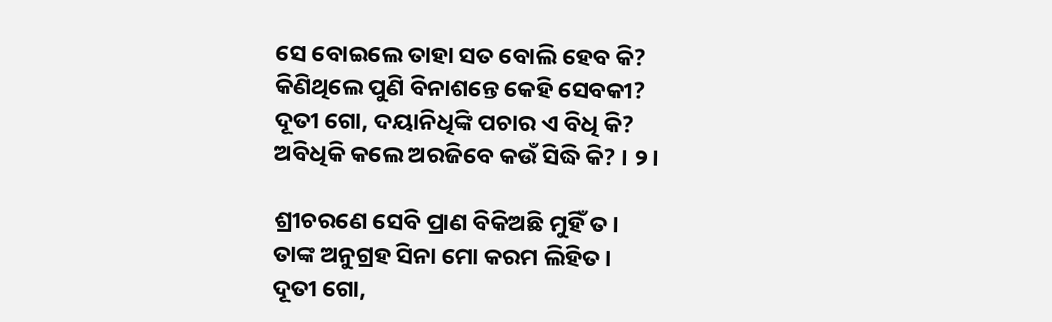ସେ ବୋଇଲେ ତାହା ସତ ବୋଲି ହେବ କି?
କିଣିଥିଲେ ପୁଣି ବିନାଶନ୍ତେ କେହି ସେବକୀ?
ଦୂତୀ ଗୋ, ଦୟାନିଧିଙ୍କି ପଚାର ଏ ବିଧି କି?
ଅବିଧିକି କଲେ ଅରଜିବେ କଉଁ ସିଦ୍ଧି କି? । ୨।

ଶ୍ରୀଚରଣେ ସେବି ପ୍ରାଣ ବିକିଅଛି ମୁହିଁ ତ।
ତାଙ୍କ ଅନୁଗ୍ରହ ସିନା ମୋ କରମ ଲିହିତ।
ଦୂତୀ ଗୋ,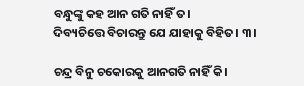ବନ୍ଧୁଙ୍କୁ କହ ଆନ ଗତି ନାହିଁ ତ।
ଦିବ୍ୟଚିତ୍ତେ ବିଚାରନ୍ତୁ ଯେ ଯାହାକୁ ବିହିତ। ୩।

ଚନ୍ଦ୍ର ବିନୁ ଚକୋରକୁ ଆନଗତି ନାହିଁ କି।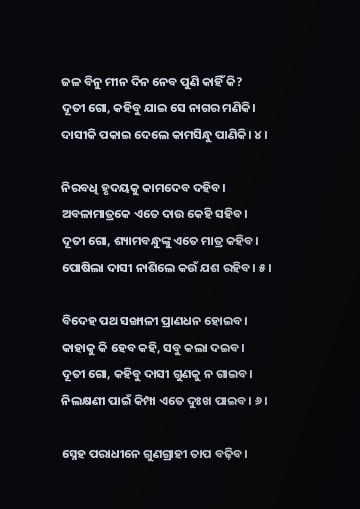ଜଳ ବିନୁ ମୀନ ଦିନ ନେବ ପୁଣି କାହିଁ କି?
ଦୂତୀ ଗୋ, କହିବୁ ଯାଇ ସେ ନାଗର ମଣିକି।
ଦାସୀକି ପକାଇ ଦେଲେ କାମସିନ୍ଧୁ ପାଣିକି। ୪।

ନିରବଧି ହୃଦୟକୁ କାମଦେବ ଦହିବ।
ଅବଳାମାତ୍ରକେ ଏତେ ଦାଉ କେହି ସହିବ।
ଦୂତୀ ଗୋ, ଶ୍ୟାମବନ୍ଧୁଙ୍କୁ ଏତେ ମାତ୍ର କହିବ।
ପୋଷିଲା ଦାସୀ ନାଶିଲେ କଉଁ ଯଶ ରହିବ। ୫।

ବିଦେହ ପଥ ସଙ୍ଖାଳୀ ପ୍ରାଣଧନ ହୋଇବ।
କାହାକୁ କି ହେବ କହି, ସବୁ କଲା ଦଇବ।
ଦୂତୀ ଗୋ, କହିବୁ ଦାସୀ ଗୁଣକୁ ନ ଗାଇବ।
ନିଲକ୍ଷଣୀ ପାଇଁ କିମ୍ପା ଏତେ ଦୁଃଖ ପାଇବ। ୬।

ସ୍ନେହ ପରାଧୀନେ ଗୁଣଗ୍ରାହୀ ତାପ ବଢ଼ିବ।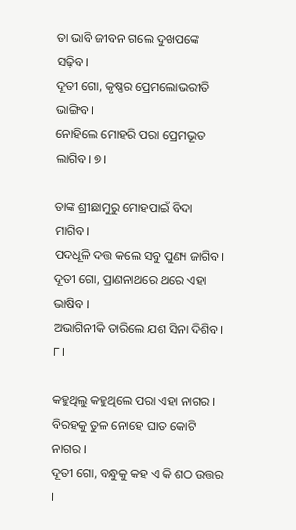ତା ଭାବି ଜୀବନ ଗଲେ ଦୁଖପଙ୍କେ ସଢ଼ିବ।
ଦୂତୀ ଗୋ, କୃଷ୍ଣର ପ୍ରେମଲୋଭରୀତି ଭାଙ୍ଗିବ।
ନୋହିଲେ ମୋହରି ପରା ପ୍ରେମଭୂତ ଲାଗିବ। ୭।

ତାଙ୍କ ଶ୍ରୀଛାମୁରୁ ମୋହପାଇଁ ବିଦା ମାଗିବ।
ପଦଧୂଳି ଦତ୍ତ କଲେ ସବୁ ପୁଣ୍ୟ ଜାଗିବ।
ଦୂତୀ ଗୋ, ପ୍ରାଣନାଥରେ ଥରେ ଏହା ଭାଷିବ ।
ଅଭାଗିନୀକି ତାରିଲେ ଯଶ ସିନା ଦିଶିବ। ୮।

କହୁଥିଲୁ କହୁଥିଲେ ପରା ଏହା ନାଗର ।
ବିରହକୁ ତୁଳ ନୋହେ ଘାତ କୋଟି ନାଗର ।
ଦୂତୀ ଗୋ, ବନ୍ଧୁକୁ କହ ଏ କି ଶଠ ଉତ୍ତର ।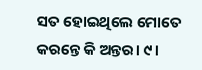ସତ ହୋଇଥିଲେ ମୋତେ କରନ୍ତେ କି ଅନ୍ତର। ୯।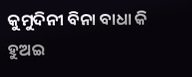କୁମୁଦିନୀ ବିନା ବାଧା କି ହୁଅଇ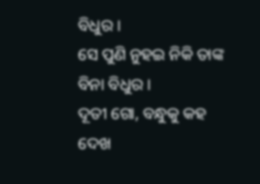ବିଧୁର ।
ସେ ପୁଣି ନୁହଇ ନିକି ତାଙ୍କ ବିନା ବିଧୁର ।
ଦୂତୀ ଗୋ, ବନ୍ଧୁକୁ କହ ଦେଖ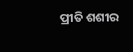ପ୍ରୀତି ଶଶୀର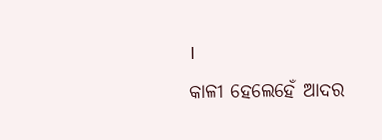।
କାଳୀ ହେଲେହେଁ ଆଦର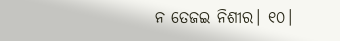ନ ତେଜଇ ନିଶୀର। ୧୦।